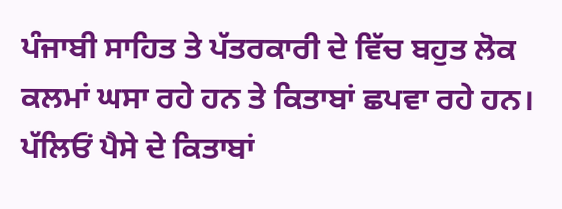ਪੰਜਾਬੀ ਸਾਹਿਤ ਤੇ ਪੱਤਰਕਾਰੀ ਦੇ ਵਿੱਚ ਬਹੁਤ ਲੋਕ ਕਲਮਾਂ ਘਸਾ ਰਹੇ ਹਨ ਤੇ ਕਿਤਾਬਾਂ ਛਪਵਾ ਰਹੇ ਹਨ। ਪੱਲਿਓਂ ਪੈਸੇ ਦੇ ਕਿਤਾਬਾਂ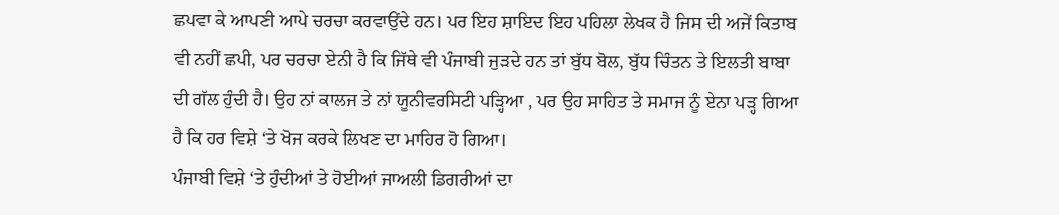ਛਪਵਾ ਕੇ ਆਪਣੀ ਆਪੇ ਚਰਚਾ ਕਰਵਾਉਂਦੇ ਹਨ। ਪਰ ਇਹ ਸ਼ਾਇਦ ਇਹ ਪਹਿਲਾ ਲੇਖਕ ਹੈ ਜਿਸ ਦੀ ਅਜੇਂ ਕਿਤਾਬ ਵੀ ਨਹੀਂ ਛਪੀ, ਪਰ ਚਰਚਾ ਏਨੀ ਹੈ ਕਿ ਜਿੱਥੇ ਵੀ ਪੰਜਾਬੀ ਜੁੜਦੇ ਹਨ ਤਾਂ ਬੁੱਧ ਬੋਲ, ਬੁੱਧ ਚਿੰਤਨ ਤੇ ਇਲਤੀ ਬਾਬਾ ਦੀ ਗੱਲ ਹੁੰਦੀ ਹੈ। ਉਹ ਨਾਂ ਕਾਲਜ ਤੇ ਨਾਂ ਯੂਨੀਵਰਸਿਟੀ ਪੜ੍ਹਿਆ , ਪਰ ਉਹ ਸਾਹਿਤ ਤੇ ਸਮਾਜ ਨੂੰ ਏਨਾ ਪੜ੍ਹ ਗਿਆ ਹੈ ਕਿ ਹਰ ਵਿਸ਼ੇ ‘ਤੇ ਖੋਜ ਕਰਕੇ ਲਿਖਣ ਦਾ ਮਾਹਿਰ ਹੋ ਗਿਆ।
ਪੰਜਾਬੀ ਵਿਸ਼ੇ ‘ਤੇ ਹੁੰਦੀਆਂ ਤੇ ਹੋਈਆਂ ਜਾਅਲੀ ਡਿਗਰੀਆਂ ਦਾ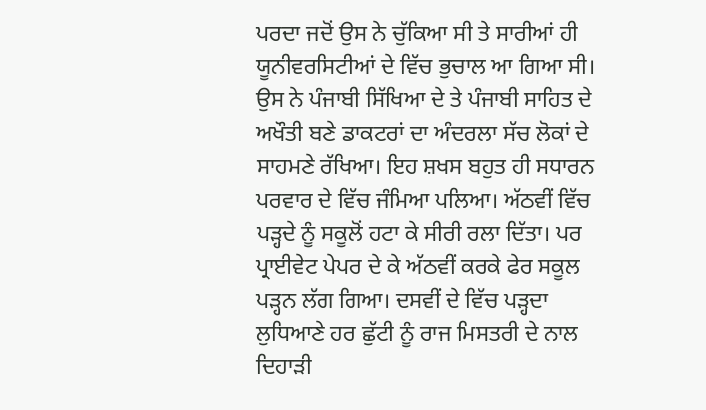ਪਰਦਾ ਜਦੋਂ ਉਸ ਨੇ ਚੁੱਕਿਆ ਸੀ ਤੇ ਸਾਰੀਆਂ ਹੀ ਯੂਨੀਵਰਸਿਟੀਆਂ ਦੇ ਵਿੱਚ ਭੁਚਾਲ ਆ ਗਿਆ ਸੀ। ਉਸ ਨੇ ਪੰਜਾਬੀ ਸਿੱਖਿਆ ਦੇ ਤੇ ਪੰਜਾਬੀ ਸਾਹਿਤ ਦੇ ਅਖੌਤੀ ਬਣੇ ਡਾਕਟਰਾਂ ਦਾ ਅੰਦਰਲਾ ਸੱਚ ਲੋਕਾਂ ਦੇ ਸਾਹਮਣੇ ਰੱਖਿਆ। ਇਹ ਸ਼ਖਸ ਬਹੁਤ ਹੀ ਸਧਾਰਨ ਪਰਵਾਰ ਦੇ ਵਿੱਚ ਜੰਮਿਆ ਪਲਿਆ। ਅੱਠਵੀਂ ਵਿੱਚ ਪੜ੍ਹਦੇ ਨੂੰ ਸਕੂਲੋਂ ਹਟਾ ਕੇ ਸੀਰੀ ਰਲਾ ਦਿੱਤਾ। ਪਰ ਪ੍ਰਾਈਵੇਟ ਪੇਪਰ ਦੇ ਕੇ ਅੱਠਵੀਂ ਕਰਕੇ ਫੇਰ ਸਕੂਲ ਪੜ੍ਹਨ ਲੱਗ ਗਿਆ। ਦਸਵੀਂ ਦੇ ਵਿੱਚ ਪੜ੍ਹਦਾ ਲੁਧਿਆਣੇ ਹਰ ਛੁੱਟੀ ਨੂੰ ਰਾਜ ਮਿਸਤਰੀ ਦੇ ਨਾਲ ਦਿਹਾੜੀ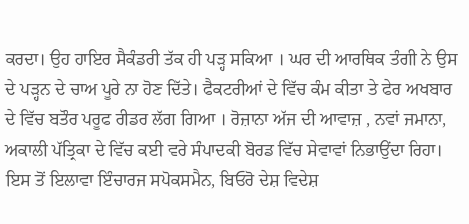ਕਰਦਾ। ਉਹ ਹਾਇਰ ਸੈਕੰਡਰੀ ਤੱਕ ਹੀ ਪੜ੍ਹ ਸਕਿਆ । ਘਰ ਦੀ ਆਰਥਿਕ ਤੰਗੀ ਨੇ ਉਸ ਦੇ ਪੜ੍ਹਨ ਦੇ ਚਾਅ ਪੂਰੇ ਨਾ ਹੋਣ ਦਿੱਤੇ। ਫੈਕਟਰੀਆਂ ਦੇ ਵਿੱਚ ਕੰਮ ਕੀਤਾ ਤੇ ਫੇਰ ਅਖਬਾਰ ਦੇ ਵਿੱਚ ਬਤੌਰ ਪਰੂਫ ਰੀਡਰ ਲੱਗ ਗਿਆ । ਰੋਜ਼ਾਨਾ ਅੱਜ ਦੀ ਆਵਾਜ਼ , ਨਵਾਂ ਜਮਾਨਾ, ਅਕਾਲੀ ਪੱਤ੍ਰਿਕਾ ਦੇ ਵਿੱਚ ਕਈ ਵਰੇ ਸੰਪਾਦਕੀ ਬੋਰਡ ਵਿੱਚ ਸੇਵਾਵਾਂ ਨਿਭਾਉਂਦਾ ਰਿਹਾ। ਇਸ ਤੋਂ ਇਲਾਵਾ ਇੰਚਾਰਜ ਸਪੋਕਸਮੈਨ, ਬਿਓਰੋ ਦੇਸ਼ ਵਿਦੇਸ਼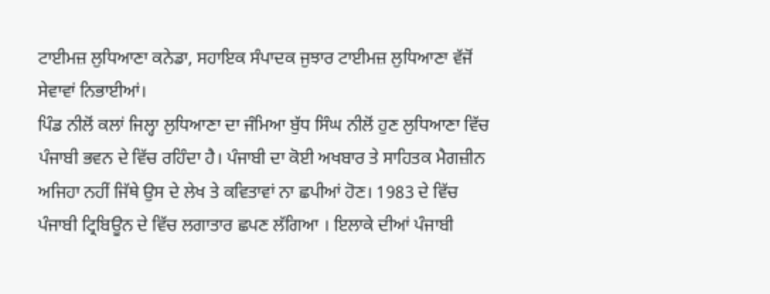ਟਾਈਮਜ਼ ਲੁਧਿਆਣਾ ਕਨੇਡਾ, ਸਹਾਇਕ ਸੰਪਾਦਕ ਜੁਝਾਰ ਟਾਈਮਜ਼ ਲੁਧਿਆਣਾ ਵੱਜੋਂ ਸੇਵਾਵਾਂ ਨਿਭਾਈਆਂ।
ਪਿੰਡ ਨੀਲੋਂ ਕਲਾਂ ਜਿਲ੍ਹਾ ਲੁਧਿਆਣਾ ਦਾ ਜੰਮਿਆ ਬੁੱਧ ਸਿੰਘ ਨੀਲੋਂ ਹੁਣ ਲੁਧਿਆਣਾ ਵਿੱਚ ਪੰਜਾਬੀ ਭਵਨ ਦੇ ਵਿੱਚ ਰਹਿੰਦਾ ਹੈ। ਪੰਜਾਬੀ ਦਾ ਕੋਈ ਅਖਬਾਰ ਤੇ ਸਾਹਿਤਕ ਮੈਗਜ਼ੀਨ ਅਜਿਹਾ ਨਹੀਂ ਜਿੱਥੇ ਉਸ ਦੇ ਲੇਖ ਤੇ ਕਵਿਤਾਵਾਂ ਨਾ ਛਪੀਆਂ ਹੋਣ। 1983 ਦੇ ਵਿੱਚ ਪੰਜਾਬੀ ਟ੍ਰਿਬਿਊਨ ਦੇ ਵਿੱਚ ਲਗਾਤਾਰ ਛਪਣ ਲੱਗਿਆ । ਇਲਾਕੇ ਦੀਆਂ ਪੰਜਾਬੀ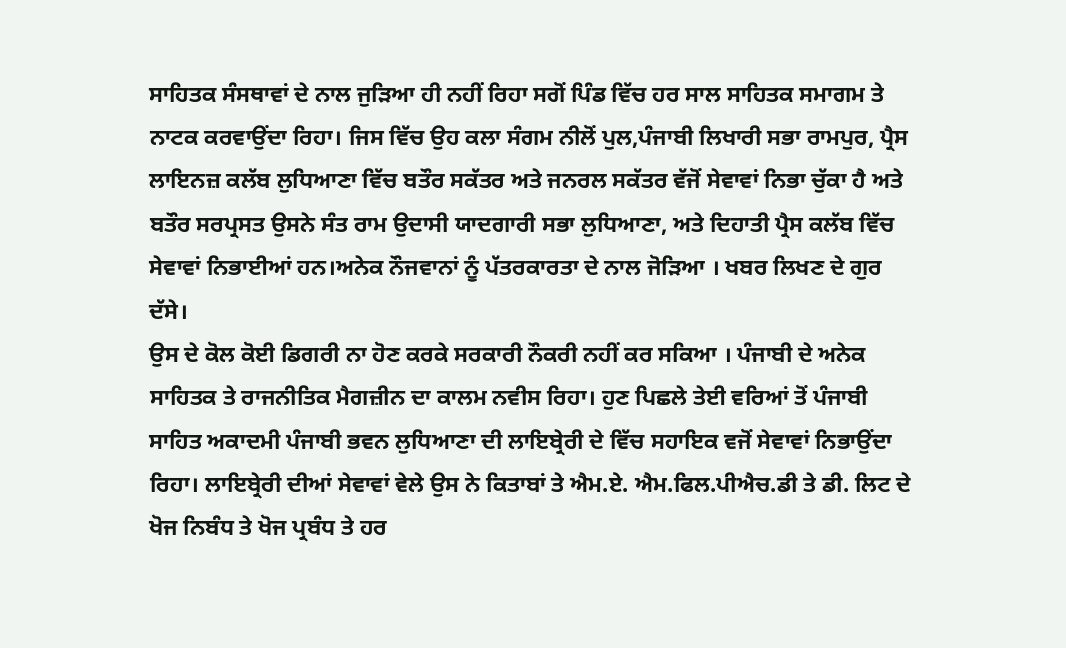ਸਾਹਿਤਕ ਸੰਸਥਾਵਾਂ ਦੇ ਨਾਲ ਜੁੜਿਆ ਹੀ ਨਹੀਂ ਰਿਹਾ ਸਗੋਂ ਪਿੰਡ ਵਿੱਚ ਹਰ ਸਾਲ ਸਾਹਿਤਕ ਸਮਾਗਮ ਤੇ ਨਾਟਕ ਕਰਵਾਉਂਦਾ ਰਿਹਾ। ਜਿਸ ਵਿੱਚ ਉਹ ਕਲਾ ਸੰਗਮ ਨੀਲੋਂ ਪੁਲ,ਪੰਜਾਬੀ ਲਿਖਾਰੀ ਸਭਾ ਰਾਮਪੁਰ, ਪ੍ਰੈਸ ਲਾਇਨਜ਼ ਕਲੱਬ ਲੁਧਿਆਣਾ ਵਿੱਚ ਬਤੌਰ ਸਕੱਤਰ ਅਤੇ ਜਨਰਲ ਸਕੱਤਰ ਵੱਜੋਂ ਸੇਵਾਵਾਂ ਨਿਭਾ ਚੁੱਕਾ ਹੈ ਅਤੇ ਬਤੌਰ ਸਰਪ੍ਰਸਤ ਉਸਨੇ ਸੰਤ ਰਾਮ ਉਦਾਸੀ ਯਾਦਗਾਰੀ ਸਭਾ ਲੁਧਿਆਣਾ, ਅਤੇ ਦਿਹਾਤੀ ਪ੍ਰੈਸ ਕਲੱਬ ਵਿੱਚ ਸੇਵਾਵਾਂ ਨਿਭਾਈਆਂ ਹਨ।ਅਨੇਕ ਨੌਜਵਾਨਾਂ ਨੂੰ ਪੱਤਰਕਾਰਤਾ ਦੇ ਨਾਲ ਜੋੜਿਆ । ਖਬਰ ਲਿਖਣ ਦੇ ਗੁਰ ਦੱਸੇ।
ਉਸ ਦੇ ਕੋਲ ਕੋਈ ਡਿਗਰੀ ਨਾ ਹੋਣ ਕਰਕੇ ਸਰਕਾਰੀ ਨੌਕਰੀ ਨਹੀਂ ਕਰ ਸਕਿਆ । ਪੰਜਾਬੀ ਦੇ ਅਨੇਕ ਸਾਹਿਤਕ ਤੇ ਰਾਜਨੀਤਿਕ ਮੈਗਜ਼ੀਨ ਦਾ ਕਾਲਮ ਨਵੀਸ ਰਿਹਾ। ਹੁਣ ਪਿਛਲੇ ਤੇਈ ਵਰਿਆਂ ਤੋਂ ਪੰਜਾਬੀ ਸਾਹਿਤ ਅਕਾਦਮੀ ਪੰਜਾਬੀ ਭਵਨ ਲੁਧਿਆਣਾ ਦੀ ਲਾਇਬ੍ਰੇਰੀ ਦੇ ਵਿੱਚ ਸਹਾਇਕ ਵਜੋਂ ਸੇਵਾਵਾਂ ਨਿਭਾਉਂਦਾ ਰਿਹਾ। ਲਾਇਬ੍ਰੇਰੀ ਦੀਆਂ ਸੇਵਾਵਾਂ ਵੇਲੇ ਉਸ ਨੇ ਕਿਤਾਬਾਂ ਤੇ ਐਮ.ਏ. ਐਮ.ਫਿਲ.ਪੀਐਚ.ਡੀ ਤੇ ਡੀ. ਲਿਟ ਦੇ ਖੋਜ ਨਿਬੰਧ ਤੇ ਖੋਜ ਪ੍ਰਬੰਧ ਤੇ ਹਰ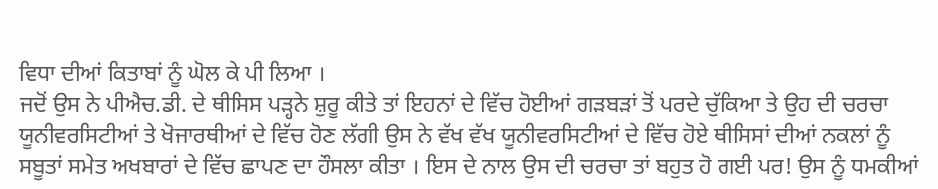ਵਿਧਾ ਦੀਆਂ ਕਿਤਾਬਾਂ ਨੂੰ ਘੋਲ ਕੇ ਪੀ ਲਿਆ ।
ਜਦੋਂ ਉਸ ਨੇ ਪੀਐਚ.ਡੀ. ਦੇ ਥੀਸਿਸ ਪੜ੍ਹਨੇ ਸ਼ੁਰੂ ਕੀਤੇ ਤਾਂ ਇਹਨਾਂ ਦੇ ਵਿੱਚ ਹੋਈਆਂ ਗੜਬੜਾਂ ਤੋਂ ਪਰਦੇ ਚੁੱਕਿਆ ਤੇ ਉਹ ਦੀ ਚਰਚਾ ਯੂਨੀਵਰਸਿਟੀਆਂ ਤੇ ਖੋਜਾਰਥੀਆਂ ਦੇ ਵਿੱਚ ਹੋਣ ਲੱਗੀ ਉਸ ਨੇ ਵੱਖ ਵੱਖ ਯੂਨੀਵਰਸਿਟੀਆਂ ਦੇ ਵਿੱਚ ਹੋਏ ਥੀਸਿਸਾਂ ਦੀਆਂ ਨਕਲਾਂ ਨੂੰ ਸਬੂਤਾਂ ਸਮੇਤ ਅਖਬਾਰਾਂ ਦੇ ਵਿੱਚ ਛਾਪਣ ਦਾ ਹੌਸਲਾ ਕੀਤਾ । ਇਸ ਦੇ ਨਾਲ ਉਸ ਦੀ ਚਰਚਾ ਤਾਂ ਬਹੁਤ ਹੋ ਗਈ ਪਰ! ਉਸ ਨੂੰ ਧਮਕੀਆਂ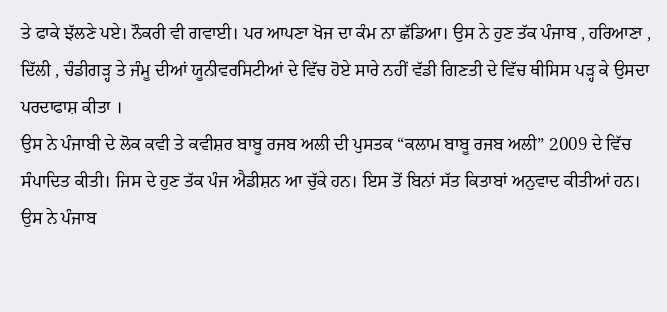ਤੇ ਫਾਕੇ ਝੱਲਣੇ ਪਏ। ਨੌਕਰੀ ਵੀ ਗਵਾਈ। ਪਰ ਆਪਣਾ ਖੋਜ ਦਾ ਕੰਮ ਨਾ ਛੱਡਿਆ। ਉਸ ਨੇ ਹੁਣ ਤੱਕ ਪੰਜਾਬ , ਹਰਿਆਣਾ , ਦਿੱਲੀ , ਚੰਡੀਗੜ੍ਹ ਤੇ ਜੰਮੂ ਦੀਆਂ ਯੂਨੀਵਰਸਿਟੀਆਂ ਦੇ ਵਿੱਚ ਹੋਏ ਸਾਰੇ ਨਹੀਂ ਵੱਡੀ ਗਿਣਤੀ ਦੇ ਵਿੱਚ ਥੀਸਿਸ ਪੜ੍ਹ ਕੇ ਉਸਦਾ ਪਰਦਾਫਾਸ਼ ਕੀਤਾ ।
ਉਸ ਨੇ ਪੰਜਾਬੀ ਦੇ ਲੋਕ ਕਵੀ ਤੇ ਕਵੀਸ਼ਰ ਬਾਬੂ ਰਜਬ ਅਲੀ ਦੀ ਪੁਸਤਕ “ਕਲਾਮ ਬਾਬੂ ਰਜਬ ਅਲੀ” 2009 ਦੇ ਵਿੱਚ ਸੰਪਾਦਿਤ ਕੀਤੀ। ਜਿਸ ਦੇ ਹੁਣ ਤੱਕ ਪੰਜ ਐਡੀਸ਼ਨ ਆ ਚੁੱਕੇ ਹਨ। ਇਸ ਤੋਂ ਬਿਨਾਂ ਸੱਤ ਕਿਤਾਬਾਂ ਅਨੁਵਾਦ ਕੀਤੀਆਂ ਹਨ। ਉਸ ਨੇ ਪੰਜਾਬ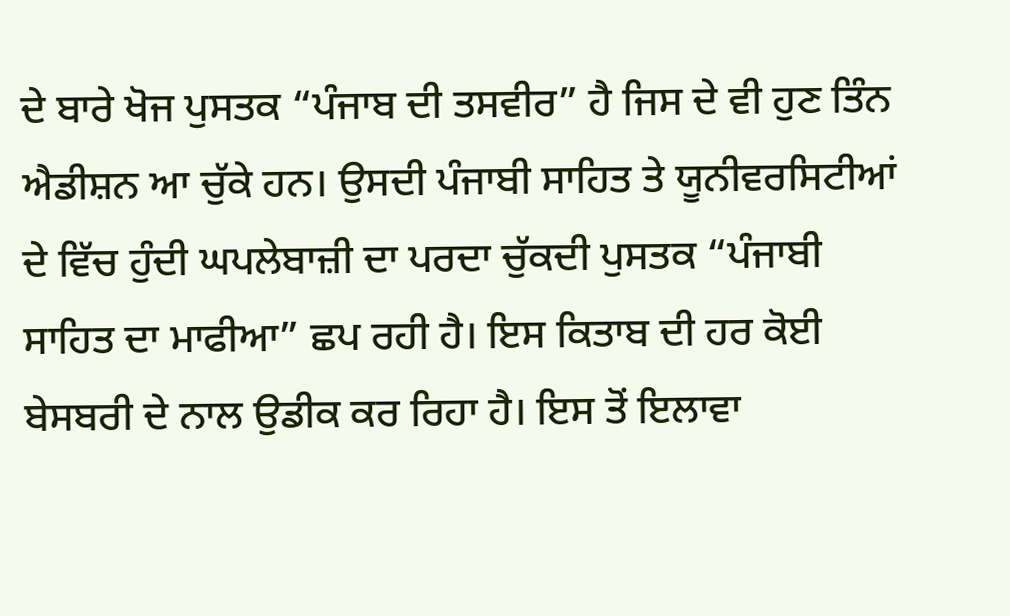ਦੇ ਬਾਰੇ ਖੋਜ ਪੁਸਤਕ “ਪੰਜਾਬ ਦੀ ਤਸਵੀਰ” ਹੈ ਜਿਸ ਦੇ ਵੀ ਹੁਣ ਤਿੰਨ ਐਡੀਸ਼ਨ ਆ ਚੁੱਕੇ ਹਨ। ਉਸਦੀ ਪੰਜਾਬੀ ਸਾਹਿਤ ਤੇ ਯੂਨੀਵਰਸਿਟੀਆਂ ਦੇ ਵਿੱਚ ਹੁੰਦੀ ਘਪਲੇਬਾਜ਼ੀ ਦਾ ਪਰਦਾ ਚੁੱਕਦੀ ਪੁਸਤਕ “ਪੰਜਾਬੀ ਸਾਹਿਤ ਦਾ ਮਾਫੀਆ” ਛਪ ਰਹੀ ਹੈ। ਇਸ ਕਿਤਾਬ ਦੀ ਹਰ ਕੋਈ ਬੇਸਬਰੀ ਦੇ ਨਾਲ ਉਡੀਕ ਕਰ ਰਿਹਾ ਹੈ। ਇਸ ਤੋਂ ਇਲਾਵਾ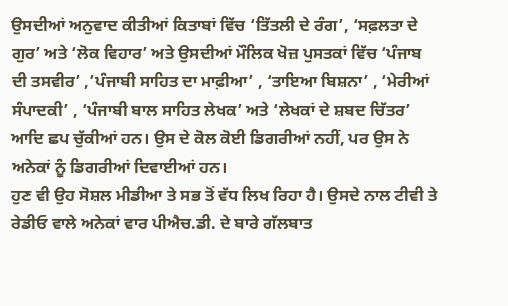ਉਸਦੀਆਂ ਅਨੁਵਾਦ ਕੀਤੀਆਂ ਕਿਤਾਬਾਂ ਵਿੱਚ ‘ਤਿੱਤਲੀ ਦੇ ਰੰਗ’, ‘ਸਫ਼ਲਤਾ ਦੇ ਗੁਰ’ ਅਤੇ ‘ਲੋਕ ਵਿਹਾਰ’ ਅਤੇ ਉਸਦੀਆਂ ਮੌਲਿਕ ਖੋਜ਼ ਪੁਸਤਕਾਂ ਵਿੱਚ ‘ਪੰਜਾਬ ਦੀ ਤਸਵੀਰ’ ,’ਪੰਜਾਬੀ ਸਾਹਿਤ ਦਾ ਮਾਫ਼ੀਆ’ , ‘ਤਾਇਆ ਬਿਸ਼ਨਾ’ , ‘ਮੇਰੀਆਂ ਸੰਪਾਦਕੀ’ , ‘ਪੰਜਾਬੀ ਬਾਲ ਸਾਹਿਤ ਲੇਖਕ’ ਅਤੇ ‘ਲੇਖਕਾਂ ਦੇ ਸ਼ਬਦ ਚਿੱਤਰ’ ਆਦਿ ਛਪ ਚੁੱਕੀਆਂ ਹਨ। ਉਸ ਦੇ ਕੋਲ ਕੋਈ ਡਿਗਰੀਆਂ ਨਹੀਂ, ਪਰ ਉਸ ਨੇ ਅਨੇਕਾਂ ਨੂੰ ਡਿਗਰੀਆਂ ਦਿਵਾਈਆਂ ਹਨ।
ਹੁਣ ਵੀ ਉਹ ਸੋਸ਼ਲ ਮੀਡੀਆ ਤੇ ਸਭ ਤੋਂ ਵੱਧ ਲਿਖ ਰਿਹਾ ਹੈ। ਉਸਦੇ ਨਾਲ ਟੀਵੀ ਤੇ ਰੇਡੀਓ ਵਾਲੇ ਅਨੇਕਾਂ ਵਾਰ ਪੀਐਚ.ਡੀ. ਦੇ ਬਾਰੇ ਗੱਲਬਾਤ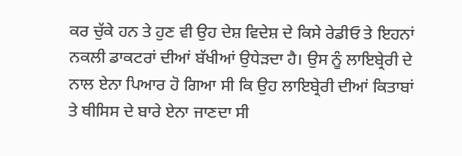ਕਰ ਚੁੱਕੇ ਹਨ ਤੇ ਹੁਣ ਵੀ ਉਹ ਦੇਸ਼ ਵਿਦੇਸ਼ ਦੇ ਕਿਸੇ ਰੇਡੀਓ ਤੇ ਇਹਨਾਂ ਨਕਲੀ ਡਾਕਟਰਾਂ ਦੀਆਂ ਬੱਖੀਆਂ ਉਧੇੜਦਾ ਹੈ। ਉਸ ਨੂੰ ਲਾਇਬ੍ਰੇਰੀ ਦੇ ਨਾਲ ਏਨਾ ਪਿਆਰ ਹੋ ਗਿਆ ਸੀ ਕਿ ਉਹ ਲਾਇਬ੍ਰੇਰੀ ਦੀਆਂ ਕਿਤਾਬਾਂ ਤੇ ਥੀਸਿਸ ਦੇ ਬਾਰੇ ਏਨਾ ਜਾਣਦਾ ਸੀ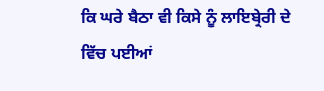ਕਿ ਘਰੇ ਬੈਠਾ ਵੀ ਕਿਸੇ ਨੂੰ ਲਾਇਬ੍ਰੇਰੀ ਦੇ ਵਿੱਚ ਪਈਆਂ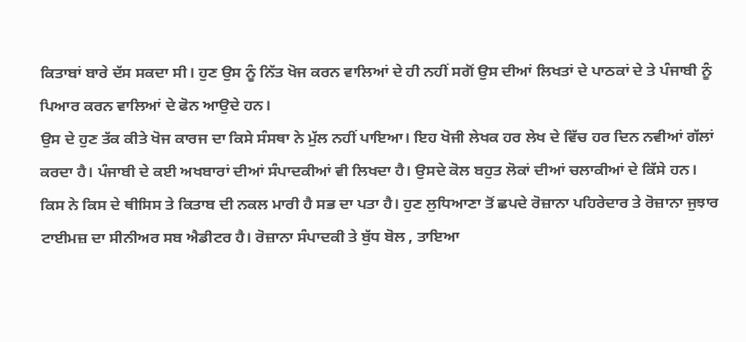ਕਿਤਾਬਾਂ ਬਾਰੇ ਦੱਸ ਸਕਦਾ ਸੀ। ਹੁਣ ਉਸ ਨੂੰ ਨਿੱਤ ਖੋਜ ਕਰਨ ਵਾਲਿਆਂ ਦੇ ਹੀ ਨਹੀਂ ਸਗੋਂ ਉਸ ਦੀਆਂ ਲਿਖਤਾਂ ਦੇ ਪਾਠਕਾਂ ਦੇ ਤੇ ਪੰਜਾਬੀ ਨੂੰ ਪਿਆਰ ਕਰਨ ਵਾਲਿਆਂ ਦੇ ਫੋਨ ਆਉਦੇ ਹਨ।
ਉਸ ਦੇ ਹੁਣ ਤੱਕ ਕੀਤੇ ਖੋਜ ਕਾਰਜ ਦਾ ਕਿਸੇ ਸੰਸਥਾ ਨੇ ਮੁੱਲ ਨਹੀਂ ਪਾਇਆ। ਇਹ ਖੋਜੀ ਲੇਖਕ ਹਰ ਲੇਖ ਦੇ ਵਿੱਚ ਹਰ ਦਿਨ ਨਵੀਆਂ ਗੱਲਾਂ ਕਰਦਾ ਹੈ। ਪੰਜਾਬੀ ਦੇ ਕਈ ਅਖਬਾਰਾਂ ਦੀਆਂ ਸੰਪਾਦਕੀਆਂ ਵੀ ਲਿਖਦਾ ਹੈ। ਉਸਦੇ ਕੋਲ ਬਹੁਤ ਲੋਕਾਂ ਦੀਆਂ ਚਲਾਕੀਆਂ ਦੇ ਕਿੱਸੇ ਹਨ। ਕਿਸ ਨੇ ਕਿਸ ਦੇ ਥੀਸਿਸ ਤੇ ਕਿਤਾਬ ਦੀ ਨਕਲ ਮਾਰੀ ਹੈ ਸਭ ਦਾ ਪਤਾ ਹੈ। ਹੁਣ ਲੁਧਿਆਣਾ ਤੋਂ ਛਪਦੇ ਰੋਜ਼ਾਨਾ ਪਹਿਰੇਦਾਰ ਤੇ ਰੋਜ਼ਾਨਾ ਜੁਝਾਰ ਟਾਈਮਜ਼ ਦਾ ਸੀਨੀਅਰ ਸਬ ਐਡੀਟਰ ਹੈ। ਰੋਜ਼ਾਨਾ ਸੰਪਾਦਕੀ ਤੇ ਬੁੱਧ ਬੋਲ , ਤਾਇਆ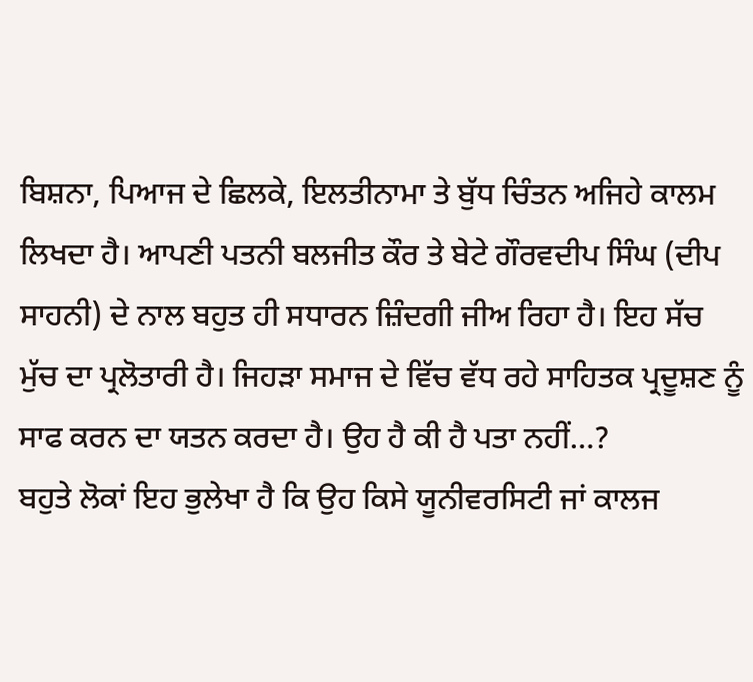ਬਿਸ਼ਨਾ, ਪਿਆਜ ਦੇ ਛਿਲਕੇ, ਇਲਤੀਨਾਮਾ ਤੇ ਬੁੱਧ ਚਿੰਤਨ ਅਜਿਹੇ ਕਾਲਮ ਲਿਖਦਾ ਹੈ। ਆਪਣੀ ਪਤਨੀ ਬਲਜੀਤ ਕੌਰ ਤੇ ਬੇਟੇ ਗੌਰਵਦੀਪ ਸਿੰਘ (ਦੀਪ ਸਾਹਨੀ) ਦੇ ਨਾਲ ਬਹੁਤ ਹੀ ਸਧਾਰਨ ਜ਼ਿੰਦਗੀ ਜੀਅ ਰਿਹਾ ਹੈ। ਇਹ ਸੱਚ ਮੁੱਚ ਦਾ ਪ੍ਰਲੋਤਾਰੀ ਹੈ। ਜਿਹੜਾ ਸਮਾਜ ਦੇ ਵਿੱਚ ਵੱਧ ਰਹੇ ਸਾਹਿਤਕ ਪ੍ਰਦੂਸ਼ਣ ਨੂੰ ਸਾਫ ਕਰਨ ਦਾ ਯਤਨ ਕਰਦਾ ਹੈ। ਉਹ ਹੈ ਕੀ ਹੈ ਪਤਾ ਨਹੀਂ…?
ਬਹੁਤੇ ਲੋਕਾਂ ਇਹ ਭੁਲੇਖਾ ਹੈ ਕਿ ਉਹ ਕਿਸੇ ਯੂਨੀਵਰਸਿਟੀ ਜਾਂ ਕਾਲਜ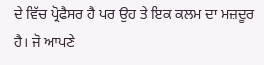ਦੇ ਵਿੱਚ ਪ੍ਰੋਫੈਸਰ ਹੈ ਪਰ ਉਹ ਤੇ ਇਕ ਕਲਮ ਦਾ ਮਜ਼ਦੂਰ ਹੈ। ਜੋ ਆਪਣੇ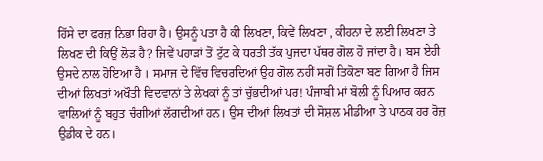ਹਿੱਸੇ ਦਾ ਫਰਜ਼ ਨਿਭਾ ਰਿਹਾ ਹੈ। ਉਸਨੂੰ ਪਤਾ ਹੈ ਕੀ ਲਿਖਣਾ, ਕਿਵੇਂ ਲਿਖਣਾ , ਕੀਹਨਾ ਦੇ ਲਈ ਲਿਖਣਾ ਤੇ ਲਿਖਣ ਦੀ ਕਿਉਂ ਲੋੜ ਹੈ? ਜਿਵੇਂ ਪਹਾੜਾਂ ਤੋਂ ਟੁੱਟ ਕੇ ਧਰਤੀ ਤੱਕ ਪੁਜਦਾ ਪੱਥਰ ਗੋਲ ਹੋ ਜਾਂਦਾ ਹੈ। ਬਸ ਏਹੀ ਉਸਦੇ ਨਾਲ ਹੋਇਆ ਹੈ । ਸਮਾਜ ਦੇ ਵਿੱਚ ਵਿਚਰਦਿਆਂ ਉਹ ਗੋਲ ਨਹੀਂ ਸਗੋਂ ਤਿਕੋਣਾ ਬਣ ਗਿਆ ਹੈ ਜਿਸ ਦੀਆਂ ਲਿਖਤਾਂ ਅਖੌਤੀ ਵਿਦਵਾਨਾਂ ਤੇ ਲੇਖਕਾਂ ਨੂੰ ਤਾਂ ਚੁੱਭਦੀਆਂ ਪਰ! ਪੰਜਾਬੀ ਮਾਂ ਬੋਲੀ ਨੂੰ ਪਿਆਰ ਕਰਨ ਵਾਲਿਆਂ ਨੂੰ ਬਹੁਤ ਚੰਗੀਆਂ ਲੱਗਦੀਆਂ ਹਨ। ਉਸ ਦੀਆਂ ਲਿਖਤਾਂ ਦੀ ਸੋਸ਼ਲ ਮੀਡੀਆ ਤੇ ਪਾਠਕ ਹਰ ਰੋਜ਼ ਉਡੀਕ ਦੇ ਹਨ।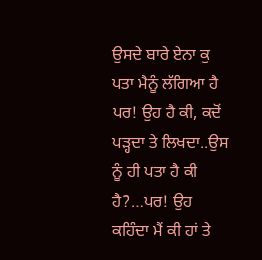ਉਸਦੇ ਬਾਰੇ ਏਨਾ ਕੁ ਪਤਾ ਮੈਨੂੰ ਲੱਗਿਆ ਹੈ ਪਰ! ਉਹ ਹੈ ਕੀ, ਕਦੋਂ ਪੜ੍ਹਦਾ ਤੇ ਲਿਖਦਾ..ਉਸ ਨੂੰ ਹੀ ਪਤਾ ਹੈ ਕੀ ਹੈ?…ਪਰ! ਉਹ ਕਹਿੰਦਾ ਮੈਂ ਕੀ ਹਾਂ ਤੇ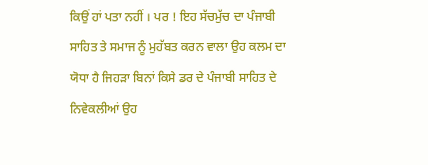ਕਿਉਂ ਹਾਂ ਪਤਾ ਨਹੀਂ । ਪਰ ! ਇਹ ਸੱਚਮੁੱਚ ਦਾ ਪੰਜਾਬੀ ਸਾਹਿਤ ਤੇ ਸਮਾਜ ਨੂੰ ਮੁਹੱਬਤ ਕਰਨ ਵਾਲਾ ਉਹ ਕਲਮ ਦਾ ਯੋਧਾ ਹੈ ਜਿਹੜਾ ਬਿਨਾਂ ਕਿਸੇ ਡਰ ਦੇ ਪੰਜਾਬੀ ਸਾਹਿਤ ਦੇ ਨਿਵੇਕਲੀਆਂ ਉਹ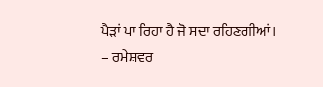ਪੈੜਾਂ ਪਾ ਰਿਹਾ ਹੈ ਜੋ ਸਦਾ ਰਹਿਣਗੀਆਂ।
– ਰਮੇਸ਼ਵਰ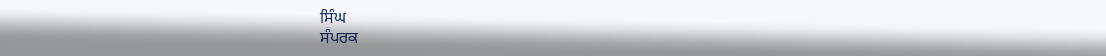ਸਿੰਘ
ਸੰਪਰਕ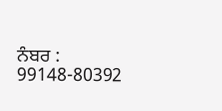ਨੰਬਰ : 99148-80392